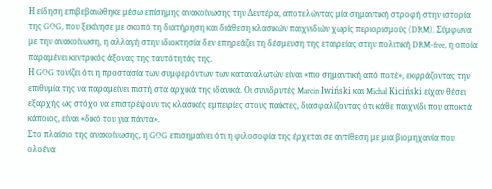Η είδηση επιβεβαιώθηκε μέσω επίσημης ανακοίνωσης την Δευτέρα, αποτελώντας μία σημαντική στροφή στην ιστορία της GOG, που ξεκίνησε με σκοπό τη διατήρηση και διάθεση κλασικών παιχνιδιών χωρίς περιορισμούς (DRM). Σύμφωνα με την ανακοίνωση, η αλλαγή στην ιδιοκτησία δεν επηρεάζει τη δέσμευση της εταιρείας στην πολιτική DRM-free, η οποία παραμένει κεντρικός άξονας της ταυτότητάς της.
Η GOG τονίζει ότι η προστασία των συμφερόντων των καταναλωτών είναι «πιο σημαντική από ποτέ», εκφράζοντας την επιθυμία της να παραμείνει πιστή στα αρχικά της ιδανικά. Οι συνιδρυτές Marcin Iwiński και Michał Kiciński είχαν θέσει εξαρχής ως στόχο να επιστρέψουν τις κλασικές εμπειρίες στους παίκτες, διασφαλίζοντας ότι κάθε παιχνίδι που αποκτά κάποιος, είναι «δικό του για πάντα».
Στο πλαίσιο της ανακοίνωσης, η GOG επισημαίνει ότι η φιλοσοφία της έρχεται σε αντίθεση με μια βιομηχανία που ολοένα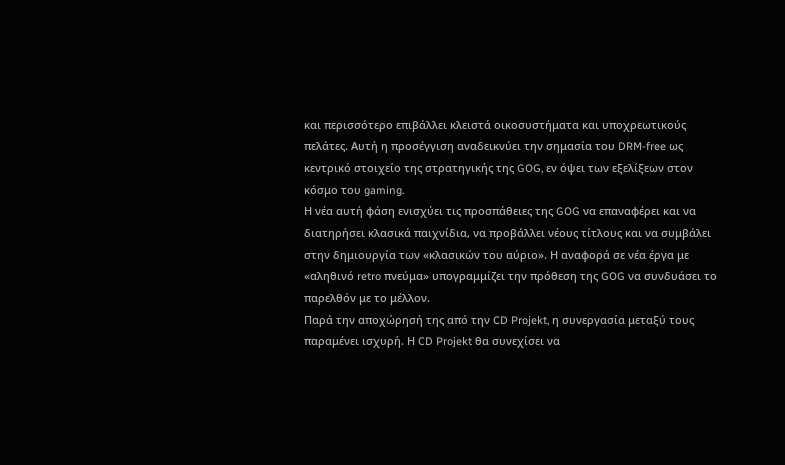και περισσότερο επιβάλλει κλειστά οικοσυστήματα και υποχρεωτικούς πελάτες. Αυτή η προσέγγιση αναδεικνύει την σημασία του DRM-free ως κεντρικό στοιχείο της στρατηγικής της GOG, εν όψει των εξελίξεων στον κόσμο του gaming.
Η νέα αυτή φάση ενισχύει τις προσπάθειες της GOG να επαναφέρει και να διατηρήσει κλασικά παιχνίδια, να προβάλλει νέους τίτλους και να συμβάλει στην δημιουργία των «κλασικών του αύριο». Η αναφορά σε νέα έργα με «αληθινό retro πνεύμα» υπογραμμίζει την πρόθεση της GOG να συνδυάσει το παρελθόν με το μέλλον.
Παρά την αποχώρησή της από την CD Projekt, η συνεργασία μεταξύ τους παραμένει ισχυρή. Η CD Projekt θα συνεχίσει να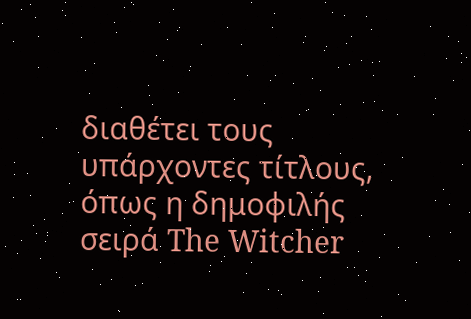διαθέτει τους υπάρχοντες τίτλους, όπως η δημοφιλής σειρά The Witcher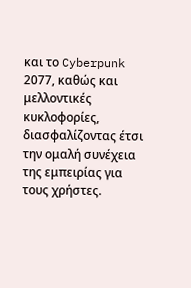και το Cyberpunk 2077, καθώς και μελλοντικές κυκλοφορίες, διασφαλίζοντας έτσι την ομαλή συνέχεια της εμπειρίας για τους χρήστες.